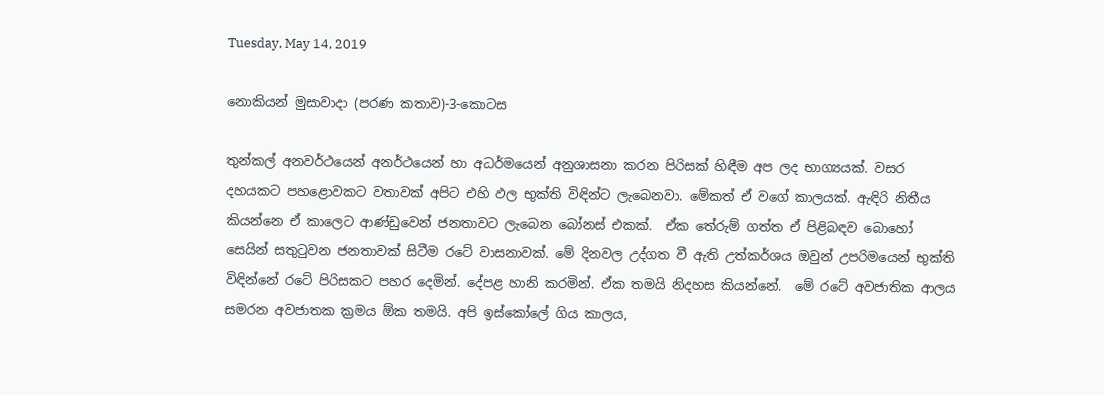Tuesday, May 14, 2019

නොකියන් මුසාවාදා (පරණ කතාව)-3-කොටස

තුන්කල් අනවර්ථයෙන් අනර්ථයෙන් හා අධර්මයෙන් අනුශාසනා කරන පිරිසක් හිඳීම අප ලද භාග්‍යයක්. වසර දහයකට පහළොවකට වතාවක් අපිට එහි ඵල භුක්ති විඳින්ට ලැබෙනවා. මේකත් ඒ වගේ කාලයක්. ඇඳිරි නිතීය කියන්නෙ ඒ කාලෙට ආණ්ඩුවෙන් ජනතාවට ලැබෙන බෝනස් එකක්.  ඒක තේරුම් ගත්ත ඒ පිළිබඳව බොහෝ සෙයින් සතුටුවන ජනතාවක් සිටීම රටේ වාසනාවක්. මේ දිනවල උද්ගත වී ඇති උත්කර්ශය ඔවුන් උපරිමයෙන් භුක්ති විඳින්නේ රටේ පිරිසකට පහර දෙමින්. දේපළ හානි කරමින්. ඒක තමයි නිදහස කියන්නේ.  මේ රටේ අවජාතික ආලය සමරන අවජාතක ක්‍රමය ඕක තමයි. අපි ඉස්කෝලේ ගිය කාලය,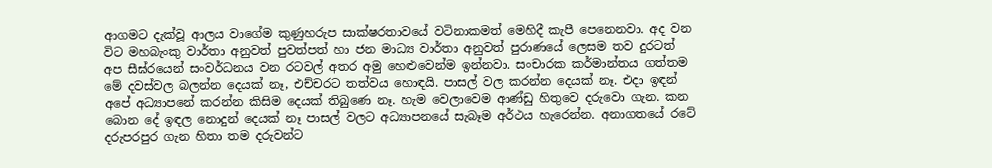ආගමට දැක්වූ ආලය වාගේම කුණුහරුප සාක්ෂරතාවයේ වටිනාකමත් මෙහිදී කැපී පෙනෙනවා. අද වන විට මහබැංකු වාර්තා අනුවත් පුවත්පත් හා ජන මාධ්‍ය වාර්තා අනුවත් පුරාණයේ ලෙසම තව දුරටත් අප සීඝ්රයෙන් සංවර්ධනය වන රටවල් අතර අමු හෙළුවෙන්ම ඉන්නවා. සංචාරක කර්මාන්තය ගත්තම මේ දවස්වල බලන්න දෙයක් නෑ, එච්චරට තත්වය හොඳයි. පාසල් වල කරන්න දෙයක් නෑ. එදා ඉඳන් අපේ අධ්‍යාපනේ කරන්න කිසිම දෙයක් තිබුණෙ නෑ. හැම වෙලාවෙම ආණ්ඩු හිතුවෙ දරුවො ගැන. කන බොන දේ ඉඳල නොදුන් දෙයක් නෑ පාසල් වලට අධ්‍යාපනයේ සැබෑම අර්ථය හැරෙන්න. අනාගතයේ රටේ දරුපරපුර ගැන හිතා තම දරුවන්ට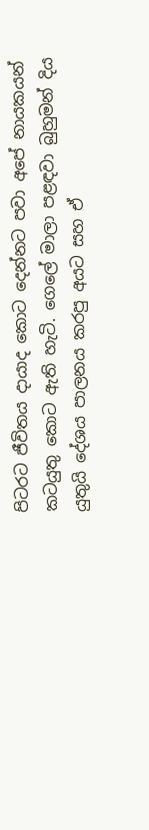පිටරට ජීවිතය දායාද කොට දෙන්නට පවා අපේ නායකයන් කටයුතු කොට ඇති හැටි. ගෙලේ මාලා පළඳවා බුහුමන් දිය යුතුයි දේශය පාලනය කරපු අයට සහ ඒ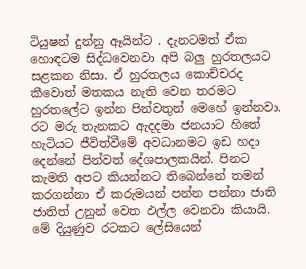ටියුෂන් දුන්නු ඈයින්ට . දැනටමත් ඒක හොඳටම සිද්ධවෙනවා අපි බලු හුරතලයට සළකන නිසා. ඒ හුරතලය කොච්චරද කීවොත් මතකය නැති වෙන තරමට හුරතලේට ඉන්න පින්වතුන් මෙහේ ඉන්නවා. රට මරු තැනකට ඇදදමා ජනයාට හිතේ හැටියට ජීවිත්වීමේ අවධානමට ඉඩ හදා දෙන්නේ පින්වත් දේශපාලකයින්. පිනට කැමති අපට කියන්නට තිබෙන්නේ තමන් කරගන්නා ඒ කරුමයන් පන්න පන්නා ජාති ජාතිත් උනුන් වෙත ඵල්ල වෙනවා කියායි. මේ දියුණුව රටකට ලේසියෙන්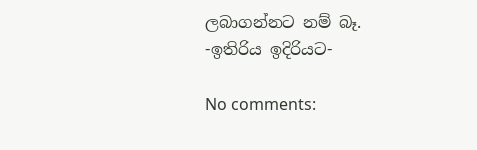ලබාගන්නට නම් බෑ.
-ඉතිරිය ඉදිරියට-

No comments: